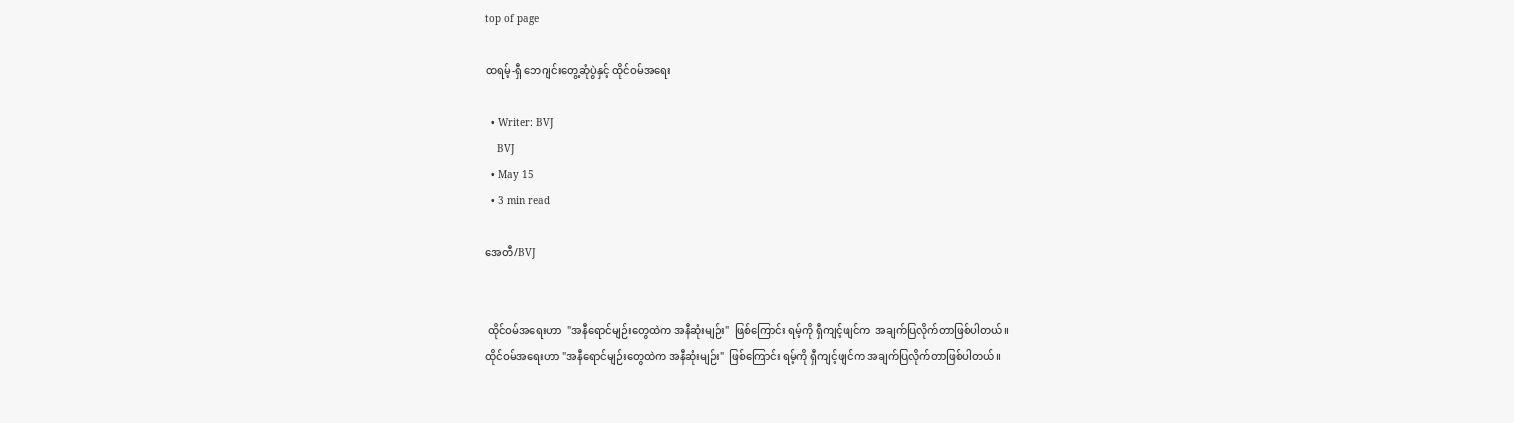top of page

ထရမ့်-ရှီ ဘေဂျင်းတွေ့ဆုံပွဲနှင့် ထိုင်ဝမ်အရေး

  • Writer: BVJ
    BVJ
  • May 15
  • 3 min read

အေတီ/BVJ


 ထိုင်ဝမ်အရေးဟာ  "အနီရောင်မျဉ်းတွေထဲက အနီဆုံးမျဉ်း"  ဖြစ်ကြောင်း ရမ့်ကို ရှီကျင့်ဖျင်က  အချက်ပြလိုက်တာဖြစ်ပါတယ်။
ထိုင်ဝမ်အရေးဟာ "အနီရောင်မျဉ်းတွေထဲက အနီဆုံးမျဉ်း"  ဖြစ်ကြောင်း ရမ့်ကို ရှီကျင့်ဖျင်က အချက်ပြလိုက်တာဖြစ်ပါတယ်။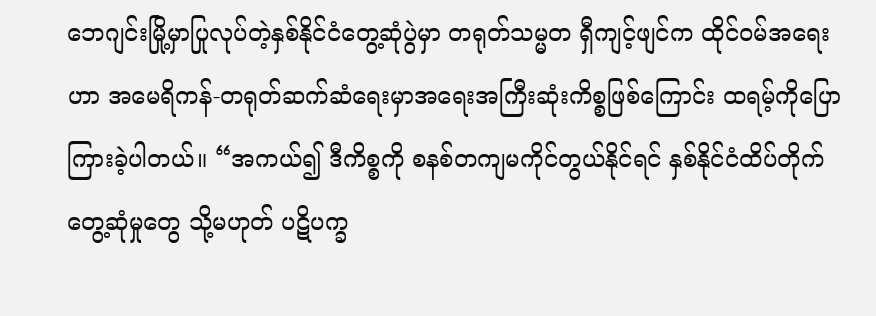ဘေဂျင်းမြို့မှာပြုလုပ်တဲ့နှစ်နိုင်ငံတွေ့ဆုံပွဲမှာ တရုတ်သမ္မတ ရှီကျင့်ဖျင်က ထိုင်ဝမ်အရေးဟာ အမေရိကန်-တရုတ်ဆက်ဆံရေးမှာအရေးအကြီးဆုံးကိစ္စဖြစ်ကြောင်း ထရမ့်ကိုပြောကြားခဲ့ပါတယ်။ “အကယ်၍ ဒီကိစ္စကို စနစ်တကျမကိုင်တွယ်နိုင်ရင် နှစ်နိုင်ငံထိပ်တိုက်တွေ့ဆုံမှုတွေ သို့မဟုတ် ပဋိပက္ခ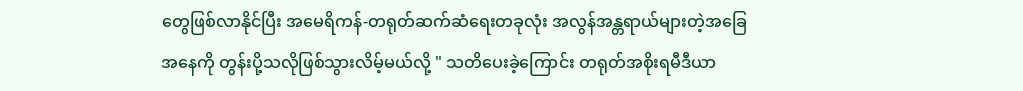တွေဖြစ်လာနိုင်ပြီး အမေရိကန်-တရုတ်ဆက်ဆံရေးတခုလုံး အလွန်အန္တရာယ်များတဲ့အခြေအနေကို တွန်းပို့သလိုဖြစ်သွားလိမ့်မယ်လို့ " သတိပေးခဲ့ကြောင်း တရုတ်အစိုးရမီဒီယာ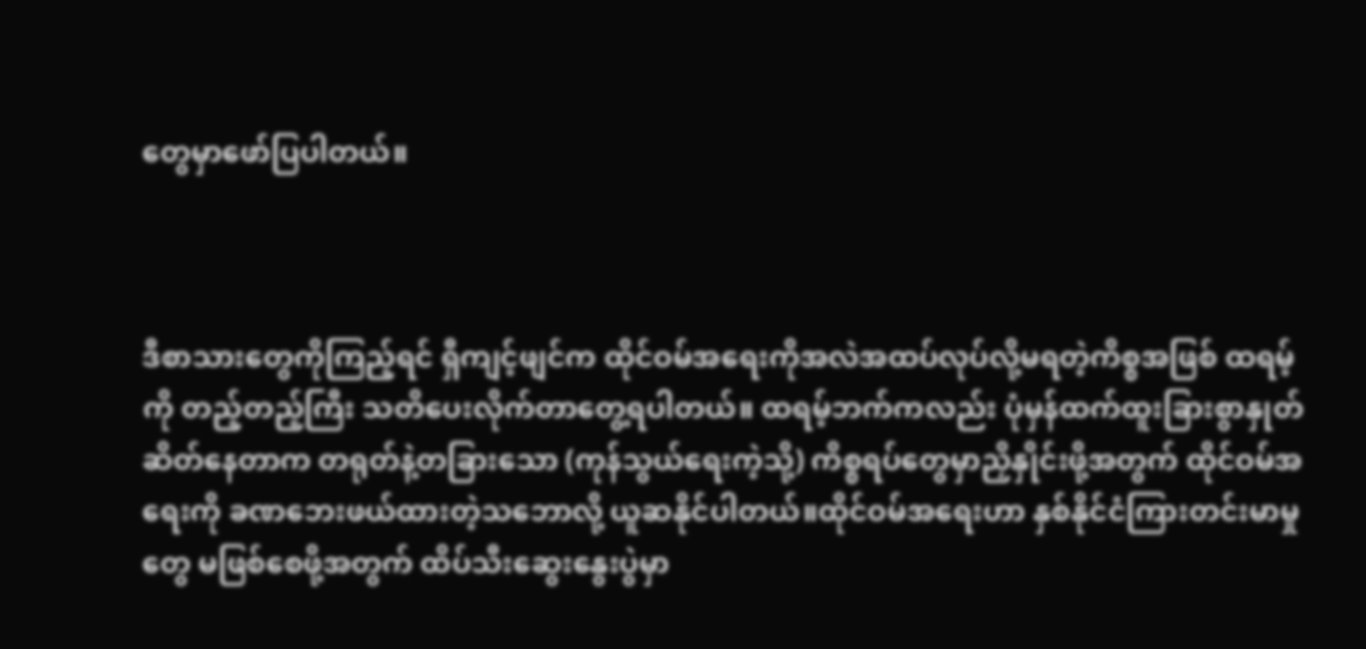တွေမှာဖော်ပြပါတယ်။



ဒီစာသားတွေကိုကြည့်ရင် ရှီကျင့်ဖျင်က ထိုင်ဝမ်အရေးကိုအလဲအထပ်လုပ်လို့မရတဲ့ကိစ္စအဖြစ် ထရမ့်ကို တည့်တည့်ကြီး သတိပေးလိုက်တာတွေ့ရပါတယ်။ ထရမ့်ဘက်ကလည်း ပုံမှန်ထက်ထူးခြားစွာနှုတ်ဆိတ်နေတာက တရုတ်နဲ့တခြားသော (ကုန်သွယ်ရေးကဲ့သို့) ကိစ္စရပ်တွေမှာညှိနှိုင်းဖို့အတွက် ထိုင်ဝမ်အရေးကို ခဏဘေးဖယ်ထားတဲ့သဘောလို့ ယူဆနိုင်ပါတယ်။ထိုင်ဝမ်အရေးဟာ နှစ်နိုင်ငံကြားတင်းမာမှုတွေ မဖြစ်စေဖို့အတွက် ထိပ်သီးဆွေးနွေးပွဲမှာ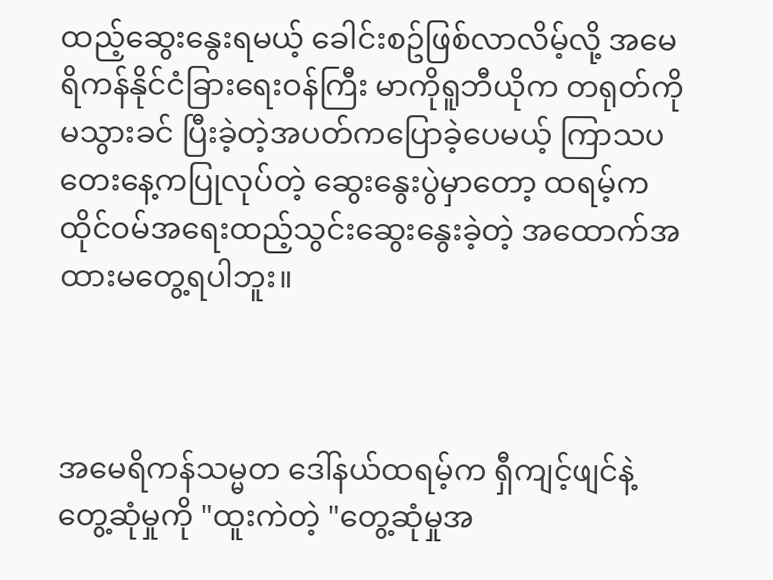ထည့်ဆွေးနွေးရမယ့် ခေါင်းစဥ်ဖြစ်လာလိမ့်လို့ အမေရိကန်နိုင်ငံခြားရေးဝန်ကြီး မာကိုရူဘီယိုက တရုတ်ကိုမသွားခင် ပြီးခဲ့တဲ့အပတ်ကပြောခဲ့ပေမယ့် ကြာသပတေးနေ့ကပြုလုပ်တဲ့ ဆွေးနွေးပွဲမှာတော့ ထရမ့်က ထိုင်ဝမ်အရေးထည့်သွင်းဆွေးနွေးခဲ့တဲ့ အထောက်အထားမတွေ့ရပါဘူး။



အမေရိကန်သမ္မတ ဒေါ်နယ်ထရမ့်က ရှီကျင့်ဖျင်နဲ့တွေ့ဆုံမှုကို "ထူးကဲတဲ့ "တွေ့ဆုံမှုအ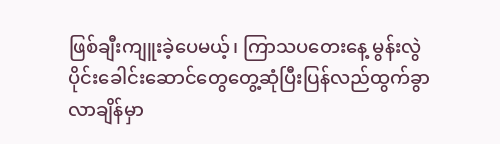ဖြစ်ချီးကျူးခဲ့ပေမယ့်၊ ကြာသပတေးနေ့ မွန်းလွဲပိုင်းခေါင်းဆောင်တွေတွေ့ဆုံပြီးပြန်လည်ထွက်ခွာလာချိန်မှာ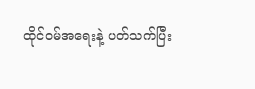ထိုင်ဝမ်အရေးနဲ့ ပတ်သက်ပြီး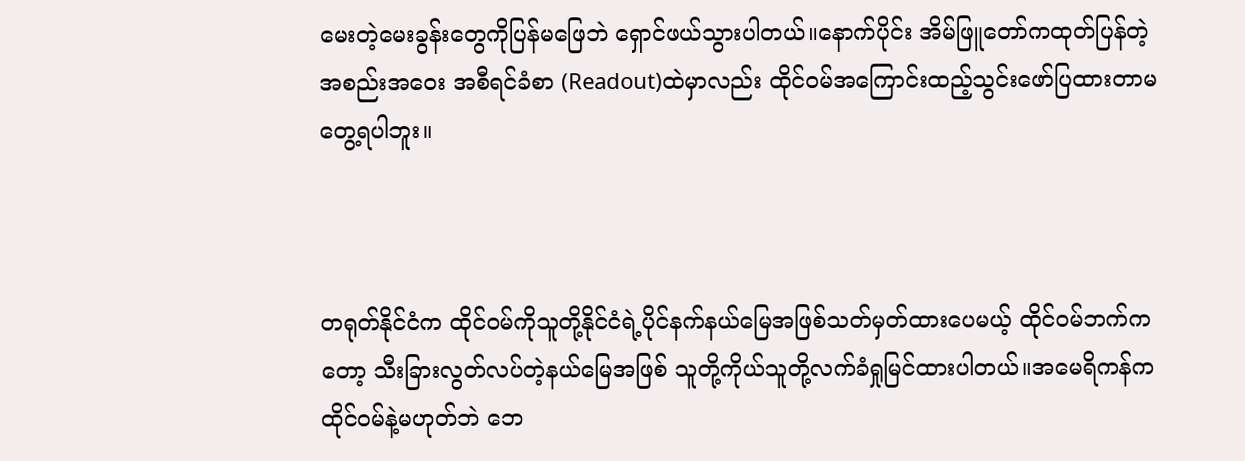မေးတဲ့မေးခွန်းတွေကိုပြန်မဖြေဘဲ ရှောင်ဖယ်သွားပါတယ်။နောက်ပိုင်း အိမ်ဖြူတော်ကထုတ်ပြန်တဲ့အစည်းအဝေး အစီရင်ခံစာ (Readout)ထဲမှာလည်း ထိုင်ဝမ်အကြောင်းထည့်သွင်းဖော်ပြထားတာမတွေ့ရပါဘူး။



တရုတ်နိုင်ငံက ထိုင်ဝမ်ကိုသူတို့နိုင်ငံရဲ့ပိုင်နက်နယ်မြေအဖြစ်သတ်မှတ်ထားပေမယ့် ထိုင်ဝမ်ဘက်ကတော့ သီးခြားလွတ်လပ်တဲ့နယ်မြေအဖြစ် သူတို့ကိုယ်သူတို့လက်ခံရှုမြင်ထားပါတယ်။အမေရိကန်က ထိုင်ဝမ်နဲ့မဟုတ်ဘဲ ဘေ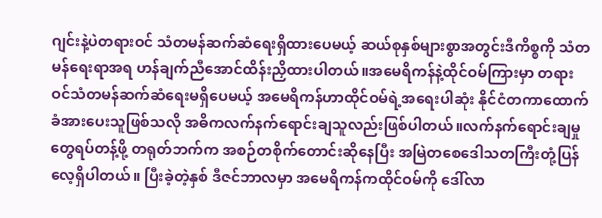ဂျင်းနဲ့ပဲတရားဝင် သံတမန်ဆက်ဆံရေးရှိထားပေမယ့် ဆယ်စုနှစ်များစွာအတွင်းဒီကိစ္စကို သံတမန်ရေးရာအရ ဟန်ချက်ညီအောင်ထိန်းညှိထားပါတယ်။အမေရိကန်နဲ့ထိုင်ဝမ်ကြားမှာ တရားဝင်သံတမန်ဆက်ဆံရေးမရှိ‌‌ပေမယ့် အမေရိကန်ဟာထိုင်ဝမ်ရဲ့အရေးပါဆုံး နိုင်ငံတကာထောက်ခံအားပေးသူဖြစ်သလို အဓိကလက်နက်ရောင်းချသူလည်းဖြစ်ပါတယ်။လက်နက်ရောင်းချမှုတွေရပ်တန့်ဖို့ တရုတ်ဘက်က အစဉ်တစိုက်တောင်းဆိုနေပြီး အမြဲတစေဒေါသတကြီးတုံ့ပြန်လေ့ရှိပါတယ်။ ပြီးခဲ့တဲ့နှစ် ဒီဇင်ဘာလမှာ အမေရိကန်ကထိုင်ဝမ်ကို ဒေါ်လာ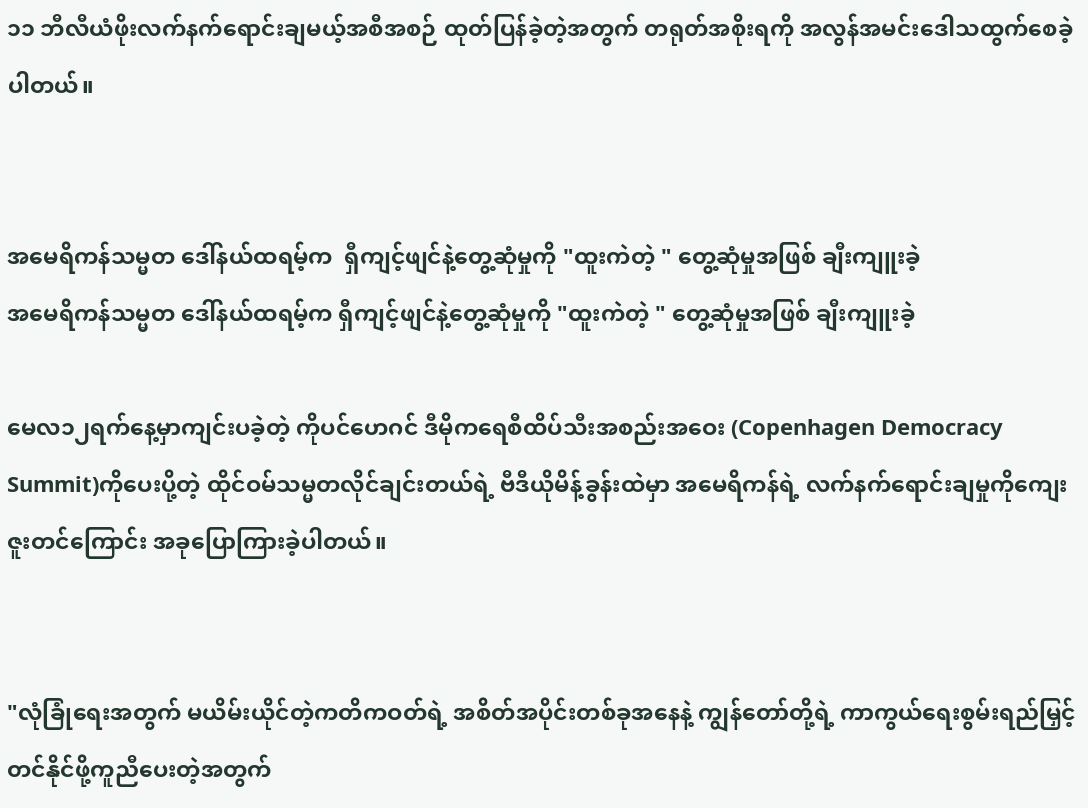၁၁ ဘီလီယံဖိုးလက်နက်ရောင်းချမယ့်အစီအစဉ် ထုတ်ပြန်ခဲ့တဲ့အတွက် တရုတ်အစိုးရကို အလွန်အမင်းဒေါသထွက်စေခဲ့ပါတယ်။


အမေရိကန်သမ္မတ ဒေါ်နယ်ထရမ့်က  ရှီကျင့်ဖျင်နဲ့တွေ့ဆုံမှုကို "ထူးကဲတဲ့ " တွေ့ဆုံမှုအဖြစ် ချီးကျူးခဲ့
အမေရိကန်သမ္မတ ဒေါ်နယ်ထရမ့်က ရှီကျင့်ဖျင်နဲ့တွေ့ဆုံမှုကို "ထူးကဲတဲ့ " တွေ့ဆုံမှုအဖြစ် ချီးကျူးခဲ့

မေလ၁၂ရက်နေ့မှာကျင်းပခဲ့တဲ့ ကိုပင်ဟေဂင် ဒီမိုကရေစီထိပ်သီးအစည်းအဝေး (Copenhagen Democracy Summit)ကိုပေးပို့တဲ့ ထိုင်ဝမ်သမ္မတလိုင်ချင်းတယ်ရဲ့ ဗီဒီယိုမိန့်ခွန်းထဲမှာ အမေရိကန်ရဲ့ လက်နက်ရောင်းချမှုကိုကျေးဇူးတင်ကြောင်း အခုပြောကြားခဲ့ပါတယ်။


"လုံခြုံရေးအတွက် မယိမ်းယိုင်တဲ့ကတိကဝတ်ရဲ့ အစိတ်အပိုင်းတစ်ခုအနေနဲ့ ကျွန်တော်တို့ရဲ့ ကာကွယ်ရေးစွမ်းရည်မြှင့်တင်နိုင်ဖို့ကူညီပေးတဲ့အတွက်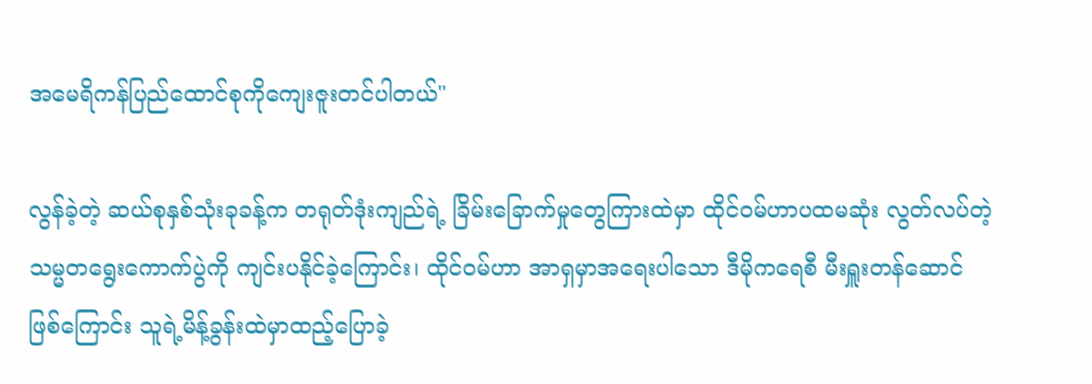အမေရိကန်ပြည်ထောင်စုကိုကျေးဇူးတင်ပါတယ်"

လွန်ခဲ့တဲ့ ဆယ်စုနှစ်သုံးခုခန့်က တရုတ်ဒုံးကျည်ရဲ့ ခြိမ်းခြောက်မှုတွေကြားထဲမှာ ထိုင်ဝမ်ဟာပထမဆုံး လွတ်လပ်တဲ့သမ္မတရွေးကောက်ပွဲကို ကျင်းပနိုင်ခဲ့ကြောင်း၊ ထိုင်ဝမ်ဟာ အာရှမှာအရေးပါသော ဒီမိုကရေစီ မီးရှူးတန်ဆောင် ဖြစ်ကြောင်း သူရဲ့မိန့်ခွန်းထဲမှာထည့်ပြောခဲ့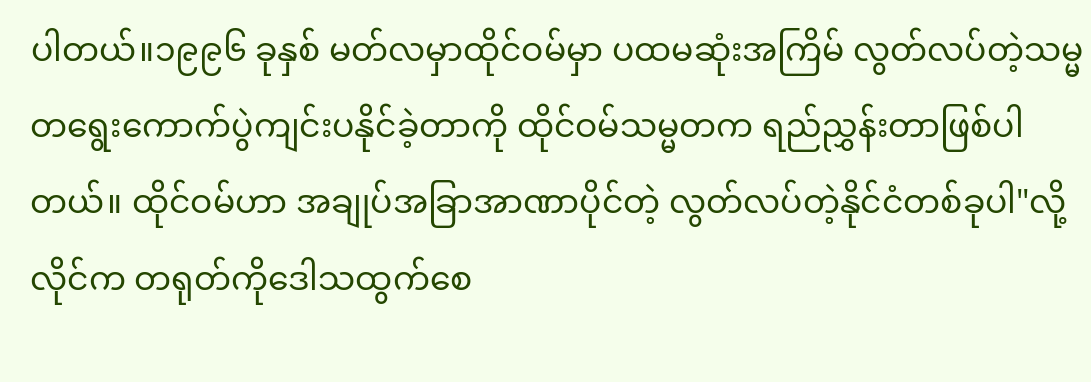ပါတယ်။၁၉၉၆ ခုနှစ် မတ်လမှာထိုင်ဝမ်မှာ ပထမဆုံးအကြိမ် လွတ်လပ်တဲ့သမ္မတရွေးကောက်ပွဲကျင်းပနိုင်ခဲ့တာကို ထိုင်ဝမ်သမ္မတက ရည်ညွှန်းတာဖြစ်ပါတယ်။ ထိုင်ဝမ်ဟာ အချုပ်အခြာအာဏာပိုင်တဲ့ လွတ်လပ်တဲ့နိုင်ငံတစ်ခုပါ"လို့  လိုင်က တရုတ်ကိုဒေါသထွက်စေ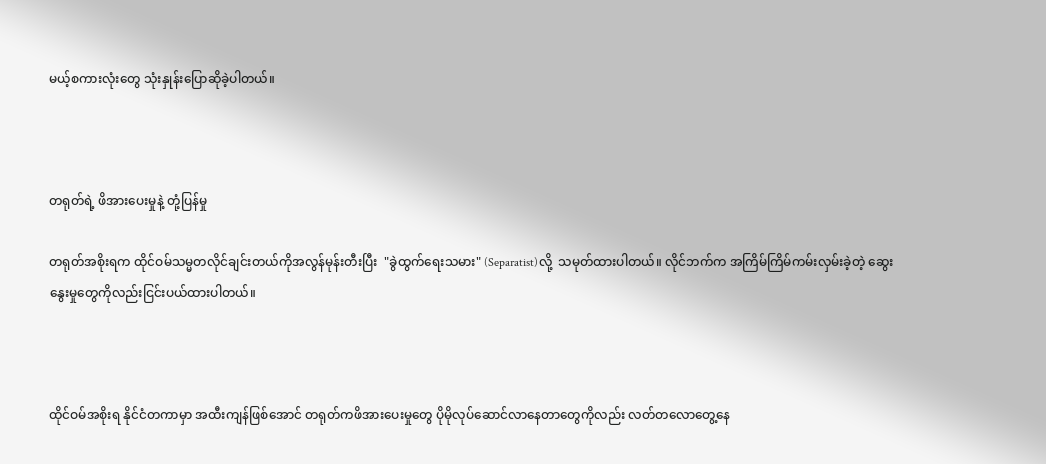မယ့်စကားလုံးတွေ သုံးနှုန်းပြောဆိုခဲ့ပါတယ်။



တရုတ်ရဲ့ ဖိအားပေးမှုနဲ့ တုံ့ပြန်မှု

တရုတ်အစိုးရက ထိုင်ဝမ်သမ္မတလိုင်ချင်းတယ်ကိုအလွန်မုန်းတီးပြီး  "ခွဲထွက်ရေးသမား" (Separatist)လို့  သမုတ်ထားပါတယ်။ လိုင်ဘက်က အကြိမ်ကြိမ်ကမ်းလှမ်းခဲ့တဲ့ ဆွေးနွေးမှုတွေကိုလည်းငြင်းပယ်ထားပါတယ်။



ထိုင်ဝမ်အစိုးရ နိုင်ငံတကာမှာ အထီးကျန်ဖြစ်အောင် တရုတ်ကဖိအားပေးမှုတွေ ပိုမိုလုပ်ဆောင်လာနေတာတွေကိုလည်း လတ်တလောတွေ့နေ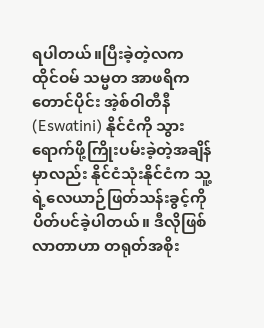ရပါတယ်။ပြီးခဲ့တဲ့လက ထိုင်ဝမ် သမ္မတ အာဖရိကတောင်ပိုင်း အဲ့စ်ဝါတီနီ (Eswatini) နိုင်ငံကို သွားရောက်ဖို့ကြိုးပမ်းခဲ့တဲ့အချိန်မှာလည်း နိုင်ငံသုံးနိုင်ငံက သူ့ရဲ့လေယာဉ်ဖြတ်သန်းခွင့်ကို ပိတ်ပင်ခဲ့ပါတယ်။ ဒီလိုဖြစ်လာတာဟာ တရုတ်အစိုး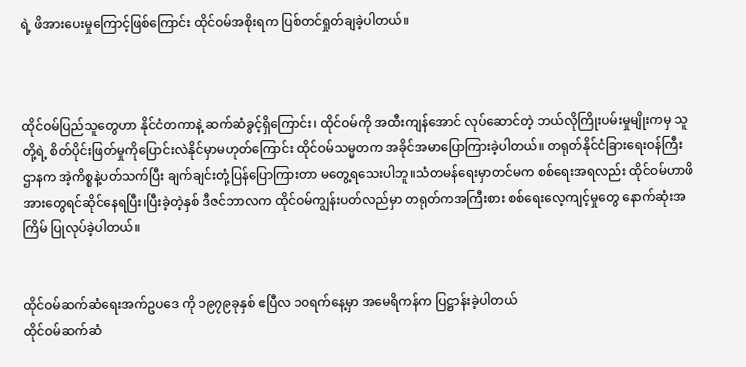ရဲ့ ဖိအားပေးမှုကြောင့်ဖြစ်ကြောင်း ထိုင်ဝမ်အစိုးရက ပြစ်တင်ရှုတ်ချခဲ့ပါတယ်။



ထိုင်ဝမ်ပြည်သူတွေဟာ နိုင်ငံတကာနဲ့ ဆက်ဆံခွင့်ရှိကြောင်း၊ ထိုင်ဝမ်ကို အထီးကျန်အောင် လုပ်ဆောင်တဲ့ ဘယ်လိုကြိုးပမ်းမှုမျိုးကမှ သူတို့ရဲ့ စိတ်ပိုင်းဖြတ်မှုကိုပြောင်းလဲနိုင်မှာမဟုတ်ကြောင်း ထိုင်ဝမ်သမ္မတက အခိုင်အမာပြောကြားခဲ့ပါတယ်။ တရုတ်နိုင်ငံခြားရေးဝန်ကြီးဌာနက အဲ့ကိစ္စနဲ့ပတ်သက်ပြီး ချက်ချင်းတုံ့ပြန်ပြောကြားတာ မတွေ့ရသေးပါဘူ။သံတမန်ရေးမှာတင်မက စစ်ရေးအရလည်း ထိုင်ဝမ်ဟာဖိအားတွေရင်ဆိုင်နေရပြီး၊ပြီးခဲ့တဲ့နှစ် ဒီဇင်ဘာလက ထိုင်ဝမ်ကျွန်းပတ်လည်မှာ တရုတ်ကအကြီးစား စစ်ရေးလေ့ကျင့်မှုတွေ နောက်ဆုံးအကြိမ် ပြုလုပ်ခဲ့ပါတယ်။


ထိုင်ဝမ်ဆက်ဆံရေးအက်ဥပဒေ ကို ၁၉၇၉ခုနှစ် ဧပြီလ ၁၀ရက်နေ့မှာ အမေရိကန်က ပြဋ္ဌာန်းခဲ့ပါတယ်
ထိုင်ဝမ်ဆက်ဆံ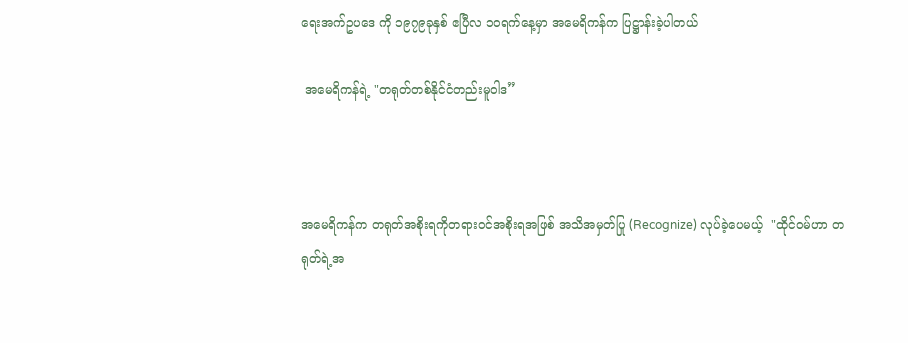ရေးအက်ဥပဒေ ကို ၁၉၇၉ခုနှစ် ဧပြီလ ၁၀ရက်နေ့မှာ အမေရိကန်က ပြဋ္ဌာန်းခဲ့ပါတယ်

 အမေရိကန်ရဲ့ "တရုတ်တစ်နိုင်ငံတည်းမူဝါဒ”



အမေရိကန်က တရုတ်အစိုးရကိုတရားဝင်အစိုးရအဖြစ် အသိအမှတ်ပြု (Recognize) လုပ်ခဲ့ပေမယ့်  "ထိုင်ဝမ်ဟာ တရုတ်ရဲ့အ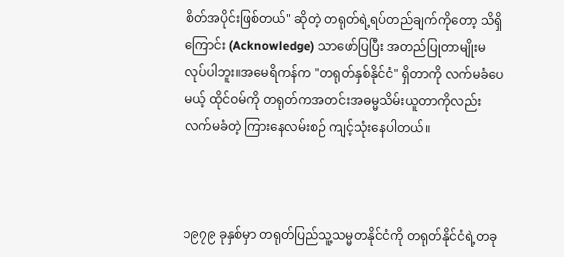စိတ်အပိုင်းဖြစ်တယ်" ဆိုတဲ့ တရုတ်ရဲ့ရပ်တည်ချက်ကိုတော့ သိရှိကြောင်း (Acknowledge) သာဖော်ပြပြီး အတည်ပြုတာမျိုးမလုပ်ပါဘူး။အမေရိကန်က "တရုတ်နှစ်နိုင်ငံ" ရှိတာကို လက်မခံပေမယ့် ထိုင်ဝမ်ကို တရုတ်ကအတင်းအဓမ္မသိမ်းယူတာကိုလည်းလက်မခံတဲ့ ကြားနေလမ်းစဉ် ကျင့်သုံးနေပါတယ်။



၁၉၇၉ ခုနှစ်မှာ တရုတ်ပြည်သူ့သမ္မတနိုင်ငံကို တရုတ်နိုင်ငံရဲ့တခု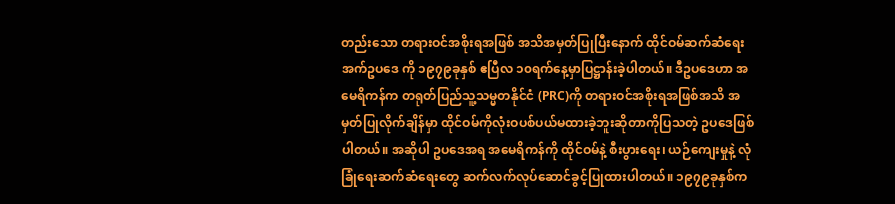တည်းသော တရားဝင်အစိုးရအဖြစ် အသိအမှတ်ပြုပြီးနောက် ထိုင်ဝမ်ဆက်ဆံရေးအက်ဥပဒေ ကို ၁၉၇၉ခုနှစ် ဧပြီလ ၁၀ရက်နေ့မှာပြဋ္ဌာန်းခဲ့ပါတယ်။ ဒီဥပဒေဟာ အမေရိကန်က တရုတ်ပြည်သူ့သမ္မတနိုင်ငံ (PRC)ကို တရားဝင်အစိုးရအဖြစ်အသိ အမှတ်ပြုလိုက်ချိန်မှာ ထိုင်ဝမ်ကိုလုံးဝပစ်ပယ်မထားခဲ့ဘူးဆိုတာကိုပြသတဲ့ ဥပဒေဖြစ်ပါတယ်။ အဆိုပါ ဥပဒေအရ အမေရိကန်ကို ထိုင်ဝမ်နဲ့ စီးပွားရေး၊ ယဉ်ကျေးမှုနဲ့ လုံခြုံရေးဆက်ဆံရေးတွေ ဆက်လက်လုပ်ဆောင်ခွင့်ပြုထားပါတယ်။ ၁၉၇၉ခုနှစ်က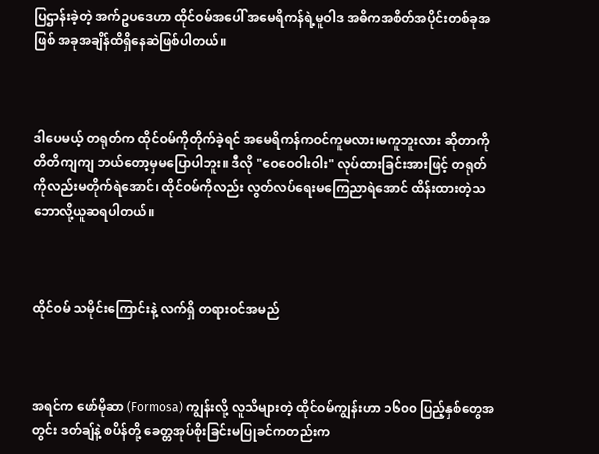ပြဌာန်းခဲ့တဲ့ အက်ဥပဒေဟာ ထိုင်ဝမ်အပေါ် အမေရိကန်ရဲ့မူဝါဒ အဓိကအစိတ်အပိုင်းတစ်ခုအဖြစ် အခုအချိန်ထိရှိနေဆဲဖြစ်ပါတယ်။



ဒါပေမယ့် တရုတ်က ထိုင်ဝမ်ကိုတိုက်ခဲ့ရင် အမေရိကန်ကဝင်ကူမလား၊မကူဘူးလား ဆိုတာကို တိတိကျကျ ဘယ်တော့မှမပြောပါဘူး။ ဒီလို "ဝေဝေဝါးဝါး" လုပ်ထားခြင်းအားဖြင့် တရုတ်ကိုလည်းမတိုက်ရဲအောင်၊ ထိုင်ဝမ်ကိုလည်း လွတ်လပ်ရေးမကြေညာရဲအောင် ထိန်းထားတဲ့သဘောလို့ယူဆရပါတယ်။



ထိုင်ဝမ် သမိုင်းကြောင်းနဲ့ လက်ရှိ တရားဝင်အမည်



အရင်က ဖော်မိုဆာ (Formosa) ကျွန်းလို့ လူသိများတဲ့ ထိုင်ဝမ်ကျွန်းဟာ ၁၆၀၀ ပြည့်နှစ်တွေအတွင်း ဒတ်ချ်နဲ့ စပိန်တို့ ခေတ္တအုပ်စိုးခြင်းမပြုခင်ကတည်းက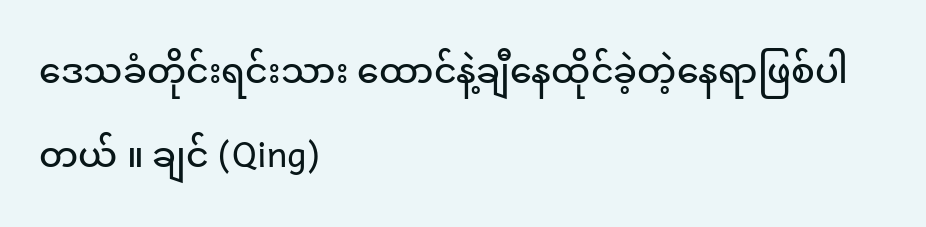ဒေသခံတိုင်းရင်းသား ထောင်နဲ့ချီနေထိုင်ခဲ့တဲ့နေရာဖြစ်ပါတယ် ။ ချင် (Qing)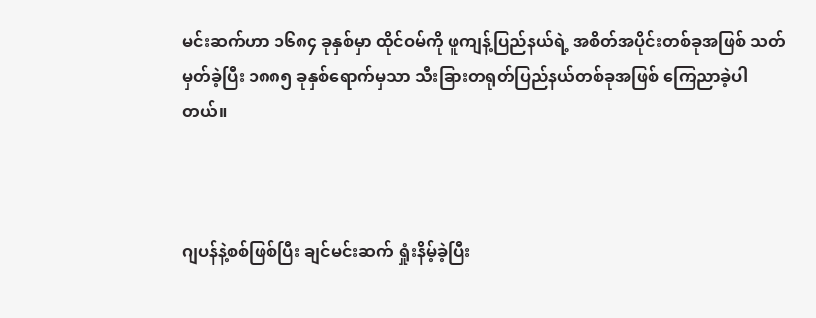မင်းဆက်ဟာ ၁၆၈၄ ခုနှစ်မှာ ထိုင်ဝမ်ကို ဖူကျန့်ပြည်နယ်ရဲ့ အစိတ်အပိုင်းတစ်ခုအဖြစ် သတ်မှတ်ခဲ့ပြီး ၁၈၈၅ ခုနှစ်ရောက်မှသာ သီးခြားတရုတ်ပြည်နယ်တစ်ခုအဖြစ် ကြေညာခဲ့ပါတယ်။



ဂျပန်နဲ့စစ်ဖြစ်ပြီး ချင်မင်းဆက် ရှုံးနိမ့်ခဲ့ပြီး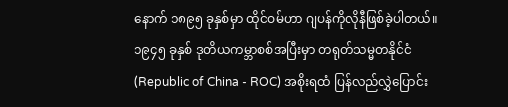နောက် ၁၈၉၅ ခုနှစ်မှာ ထိုင်ဝမ်ဟာ ဂျပန်ကိုလိုနီဖြစ်ခဲ့ပါတယ်။ ၁၉၄၅ ခုနှစ် ဒုတိယကမ္ဘာစစ်အပြီးမှာ တရုတ်သမ္မတနိုင်ငံ (Republic of China - ROC) အစိုးရထံ ပြန်လည်လွှဲပြောင်း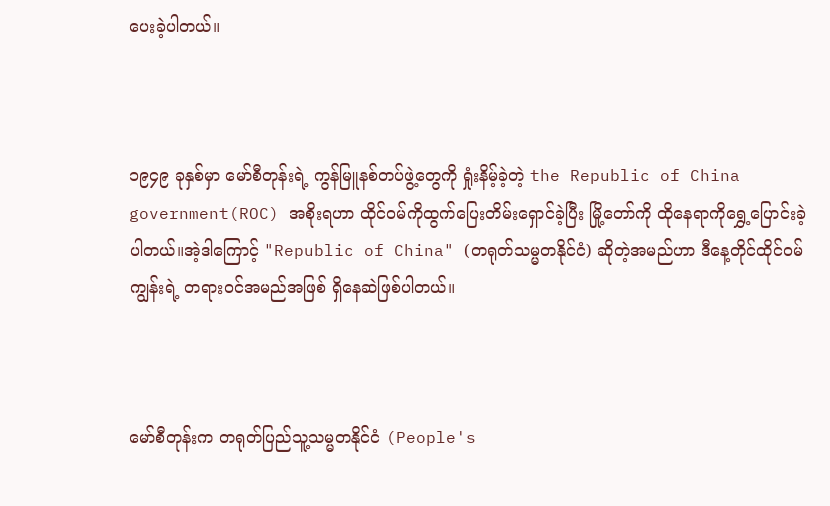ပေးခဲ့ပါတယ်။



၁၉၄၉ ခုနှစ်မှာ မော်စီတုန်းရဲ့ ကွန်မြူနစ်တပ်ဖွဲ့တွေကို ရှုံးနိမ့်ခဲ့တဲ့ the Republic of China government(ROC) အစိုးရဟာ ထိုင်ဝမ်ကိုထွက်ပြေးတိမ်းရှောင်ခဲ့ပြီး မြို့တော်ကို ထိုနေရာကိုရွှေ့ပြောင်းခဲ့ပါတယ်။အဲ့ဒါကြောင့် "Republic of China" (တရုတ်သမ္မတနိုင်ငံ) ဆိုတဲ့အမည်ဟာ ဒီနေ့တိုင်ထိုင်ဝမ်ကျွန်းရဲ့ တရားဝင်အမည်အဖြစ် ရှိနေဆဲဖြစ်ပါတယ်။



မော်စီတုန်းက တရုတ်ပြည်သူ့သမ္မတနိုင်ငံ (People's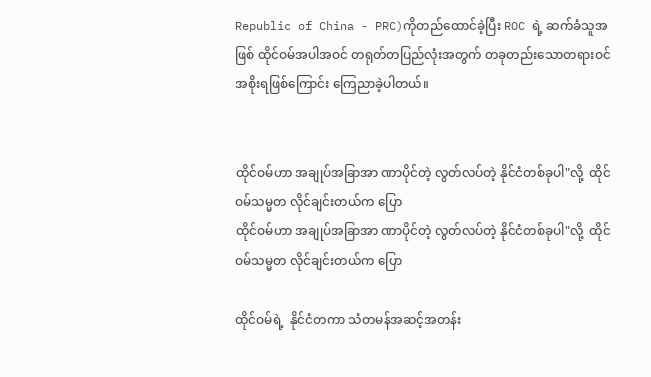Republic of China - PRC)ကိုတည်ထောင်ခဲ့ပြီး ROC ရဲ့ ဆက်ခံသူအဖြစ် ထိုင်ဝမ်အပါအဝင် တရုတ်တပြည်လုံးအတွက် တခုတည်းသောတရားဝင်အစိုးရဖြစ်ကြောင်း ကြေညာခဲ့ပါတယ်။


ထိုင်ဝမ်ဟာ အချုပ်အခြာအာ ဏာပိုင်တဲ့ လွတ်လပ်တဲ့ နိုင်ငံတစ်ခုပါ"လို့  ထိုင်ဝမ်သမ္မတ လိုင်ချင်းတယ်က ပြော
ထိုင်ဝမ်ဟာ အချုပ်အခြာအာ ဏာပိုင်တဲ့ လွတ်လပ်တဲ့ နိုင်ငံတစ်ခုပါ"လို့  ထိုင်ဝမ်သမ္မတ လိုင်ချင်းတယ်က ပြော

ထိုင်ဝမ်ရဲ့  နိုင်ငံတကာ သံတမန်အဆင့်အတန်း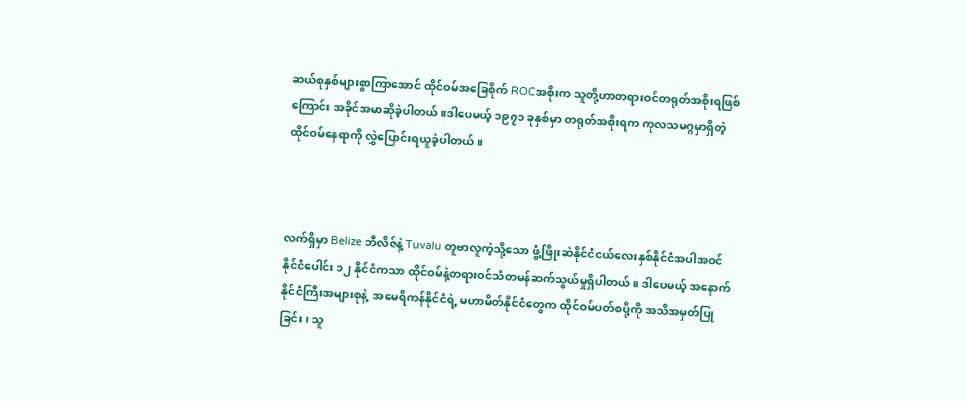ဆယ်စုနှစ်များစွာကြာအောင် ထိုင်ဝမ်အခြေစိုက် ROCအစိုးက သူတို့ဟာတရားဝင်တရုတ်အစိုးရဖြစ် ကြောင်း အခိုင်အမာဆိုခဲ့ပါတယ်။ဒါပေမယ့် ၁၉၇၁ ခုနှစ်မှာ တရုတ်အစိုးရက ကုလသမဂ္ဂမှာရှိတဲ့ ထိုင်ဝမ်နေရာကို လွှဲပြောင်းရယူခဲ့ပါတယ်။



လက်ရှိမှာ Belize ဘီလိဇ်နဲ့ Tuvalu တူဗာလူကဲ့သို့သော ဖွံ့ဖြိုးဆဲနိုင်ငံငယ်လေးနှစ်နိုင်ငံအပါအဝင် နိုင်ငံပေါင်း ၁၂ နိုင်ငံကသာ ထိုင်ဝမ်နဲ့တရားဝင်သံတမန်ဆက်သွယ်မှုရှိပါတယ်။ ဒါပေမယ့် အနောက်နိုင်ငံကြီးအများစုနဲ့  အမေရိကန်နိုင်ငံရဲ့ မဟာမိတ်နိုင်ငံတွေက ထိုင်ဝမ်ပတ်စပို့ကို အသိအမှတ်ပြုခြင်း၊ သူ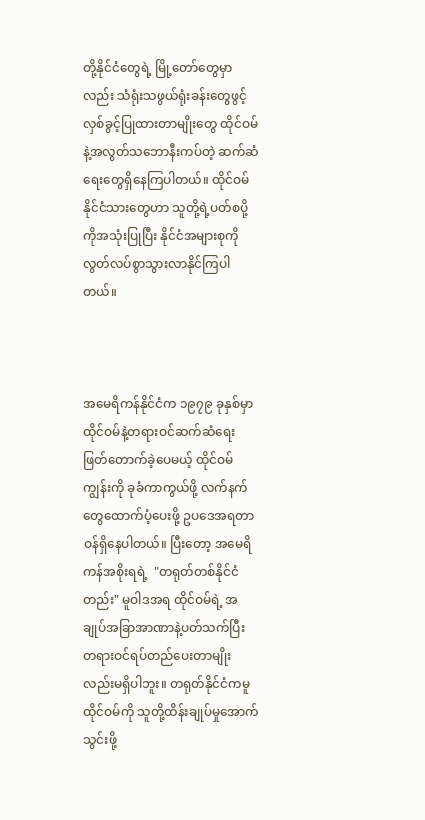တို့နိုင်ငံတွေရဲ့ မြို့တော်တွေမှာလည်း သံရုံးသဖွယ်ရုံးခန်းတွေဖွင့်လှစ်ခွင့်ပြုထားတာမျိုးတွေ ထိုင်ဝမ်နဲ့အလွတ်သဘောနီးကပ်တဲ့ ဆက်ဆံရေးတွေရှိနေကြပါတယ်။ ထိုင်ဝမ်နိုင်ငံသားတွေဟာ သူတို့ရဲ့ပတ်စပို့ကိုအသုံးပြုပြီး နိုင်ငံအများစုကိုလွတ်လပ်စွာသွားလာနိုင်ကြပါတယ်။



အမေရိကန်နိုင်ငံက ၁၉၇၉ ခုနှစ်မှာ ထိုင်ဝမ်နဲ့တရားဝင်ဆက်ဆံရေးဖြတ်တောက်ခဲ့ပေမယ့် ထိုင်ဝမ်ကျွန်းကို ခုခံကာကွယ်ဖို့ လက်နက်တွေထောက်ပံ့ပေးဖို့ ဥပဒေအရတာဝန်ရှိနေပါတယ်။ ပြီးတော့ အမေရိကန်အစိုးရရဲ့  "တရုတ်တစ်နိုင်ငံတည်း" မူဝါဒအရ ထိုင်ဝမ်ရဲ့ အချုပ်အခြာအာဏာနဲ့ပတ်သက်ပြီး တရားဝင်ရပ်တည်ပေးတာမျိုးလည်းမရှိပါဘူး။ တရုတ်နိုင်ငံကမူ ထိုင်ဝမ်ကို သူတို့ထိန်းချုပ်မှုအောက်သွင်းဖို့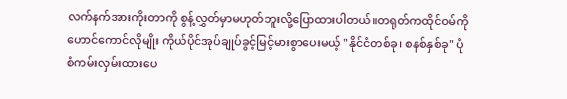လက်နက်အားကိုးတာကို စွန့်လွှတ်မှာမဟုတ်ဘူးလို့ပြောထားပါတယ်။တရုတ်ကထိုင်ဝမ်ကို ဟောင်ကောင်လိုမျိုး ကိုယ်ပိုင်အုပ်ချုပ်ခွင့်မြင့်မားစွာပေးမယ့် "နိုင်ငံတစ်ခု၊ စနစ်နှစ်ခု" ပုံစံကမ်းလှမ်းထားပေ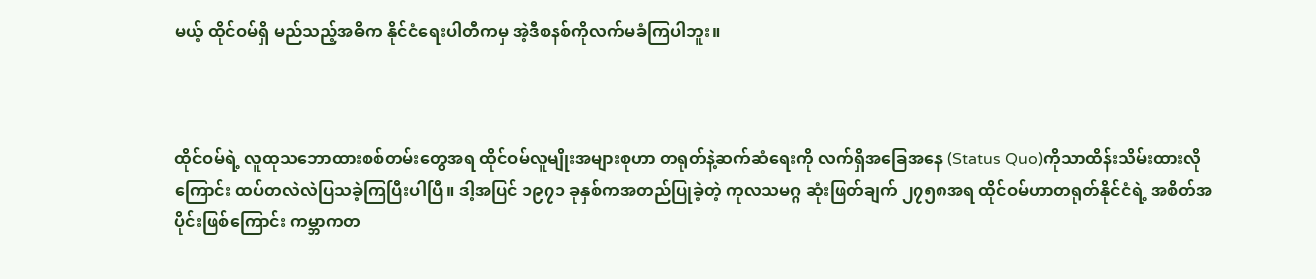မယ့် ထိုင်ဝမ်ရှိ မည်သည့်အဓိက နိုင်ငံရေးပါတီကမှ အဲ့ဒီစနစ်ကိုလက်မခံကြပါဘူး။



ထိုင်ဝမ်ရဲ့ လူထုသဘောထားစစ်တမ်းတွေအရ ထိုင်ဝမ်လူမျိုးအများစုဟာ တရုတ်နဲ့ဆက်ဆံရေးကို လက်ရှိအခြေအနေ (Status Quo)ကိုသာထိန်းသိမ်းထားလိုကြောင်း ထပ်တလဲလဲပြသခဲ့ကြပြီးပါပြီ။ ဒါ့အပြင် ၁၉၇၁ ခုနှစ်ကအတည်ပြုခဲ့တဲ့ ကုလသမဂ္ဂ ဆုံးဖြတ်ချက် ၂၇၅၈အရ ထိုင်ဝမ်ဟာတရုတ်နိုင်ငံရဲ့ အစိတ်အပိုင်းဖြစ်ကြောင်း ကမ္ဘာကတ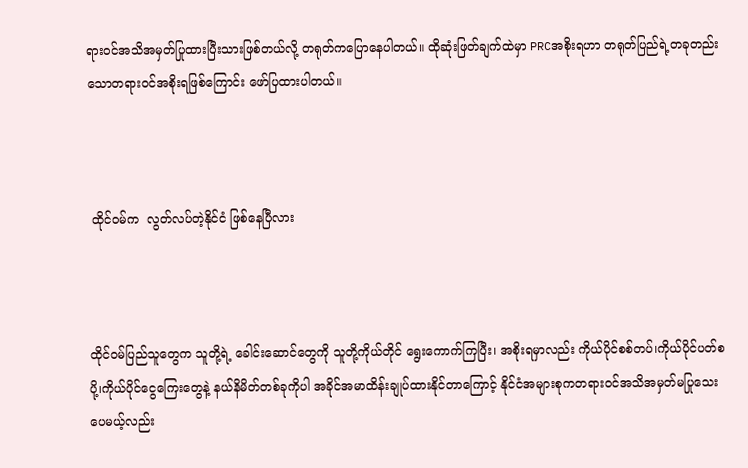ရားဝင်အသိအမှတ်ပြုထားပြီးသားဖြစ်တယ်လို့ တရုတ်ကပြောနေပါတယ်။ ထိုဆုံးဖြတ်ချက်ထဲမှာ PRCအစိုးရဟာ တရုတ်ပြည်ရဲ့တခုတည်းသောတရားဝင်အစိုးရဖြစ်ကြောင်း ဖော်ပြထားပါတယ်။



 ထိုင်ဝမ်က  လွတ်လပ်တဲ့နိုင်ငံ ဖြစ်နေပြီလား



ထိုင်ဝမ်ပြည်သူတွေက သူတို့ရဲ့ ခေါင်းဆောင်တွေကို သူတို့ကိုယ်တိုင် ရွေးကောက်ကြပြီး၊ အစိုးရမှာလည်း ကိုယ်ပိုင်စစ်တပ်၊ကိုယ်ပိုင်ပတ်စပို့၊ကိုယ်ပိုင်ငွေကြေးတွေနဲ့ နယ်နိမိတ်တစ်ခုကိုပါ အခိုင်အမာထိန်းချုပ်ထားနိုင်တာကြောင့် နိုင်ငံအများစုကတရားဝင်အသိအမှတ်မပြုသေးပေမယ့်လည်း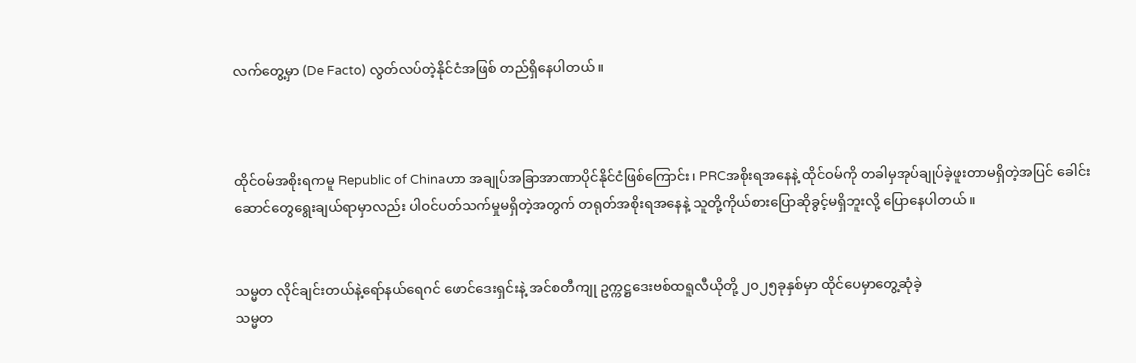လက်တွေ့မှာ (De Facto) လွတ်လပ်တဲ့နိုင်ငံအဖြစ် တည်ရှိနေပါတယ်။



ထိုင်ဝမ်အစိုးရကမူ Republic of Chinaဟာ အချုပ်အခြာအာဏာပိုင်နိုင်ငံဖြစ်ကြောင်း၊ PRCအစိုးရအနေနဲ့ ထိုင်ဝမ်ကို တခါမှအုပ်ချုပ်ခဲ့ဖူးတာမရှိတဲ့အပြင် ခေါင်းဆောင်တွေရွေးချယ်ရာမှာလည်း ပါဝင်ပတ်သက်မှုမရှိတဲ့အတွက် တရုတ်အစိုးရအနေနဲ့ သူတို့ကိုယ်စားပြောဆိုခွင့်မရှိဘူးလို့ ပြောနေပါတယ်။


သမ္မတ လိုင်ချင်းတယ်နဲ့ရော်နယ်ရေဂင် ဖောင်ဒေးရှင်းနဲ့ အင်စတီကျု ဥက္ကဋ္ဌဒေးဗစ်ထရူလီယိုတို့ ၂၀၂၅ခုနှစ်မှာ ထိုင်ပေမှာတွေ့ဆုံခဲ့
သမ္မတ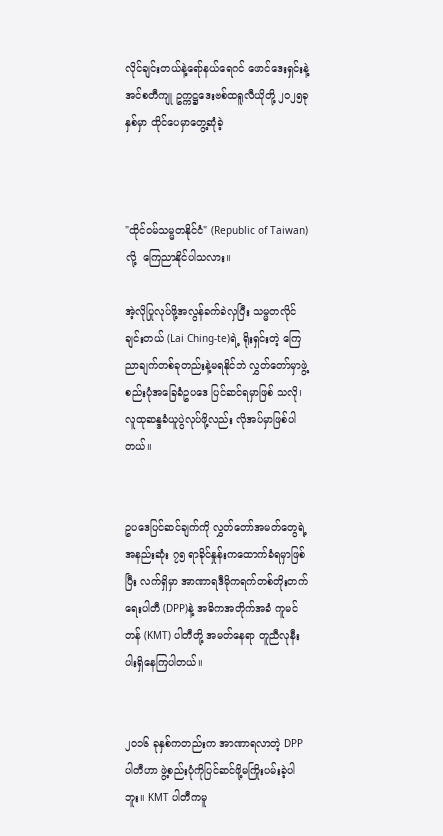လိုင်ချင်းတယ်နဲ့ရော်နယ်ရေဂင် ဖောင်ဒေးရှင်းနဲ့ အင်စတီကျု ဥက္ကဋ္ဌဒေးဗစ်ထရူလီယိုတို့ ၂၀၂၅ခုနှစ်မှာ ထိုင်ပေမှာတွေ့ဆုံခဲ့



"ထိုင်ဝမ်သမ္မတနိုင်ငံ" (Republic of Taiwan)လို့  ကြေညာနိုင်ပါသလား။

အဲ့လိုပြုလုပ်ဖို့အလွန်ခက်ခဲလှပြီး သမ္မတလိုင်ချင်းတယ် (Lai Ching-te)ရဲ့ ရိုးရှင်းတဲ့ ကြေညာချက်တစ်ခုတည်းနဲ့မရနိုင်ဘဲ လွှတ်တော်မှာဖွဲ့စည်းပုံအခြေခံဥပဒေ ပြင်ဆင်ရမှာဖြစ် သလို၊လူထုဆန္ဒခံယူပွဲလုပ်ဖို့လည်း လိုအပ်မှာဖြစ်ပါတယ်။


ဥပဒေပြင်ဆင်ချက်ကို လွှတ်တော်အမတ်တွေရဲ့ အနည်းဆုံး ၇၅ ရာခိုင်နှုန်းကထောက်ခံရမှာဖြစ်ပြီး လက်ရှိမှာ အာဏာရဒီမိုကရက်တစ်တိုးတက်ရေးပါတီ (DPP)နဲ့ အဓိကအတိုက်အခံ ကူမင်တန် (KMT) ပါတီတို့ အမတ်နေရာ တူညီလုနီးပါးရှိနေကြပါတယ်။


၂၀၁၆ ခုနှစ်ကတည်းက အာဏာရလာတဲ့ DPPပါတီဟာ ဖွဲ့စည်းပုံကိုပြင်ဆင်ဖို့မကြိုးပမ်းခဲ့ပါဘူး။ KMT ပါတီကမူ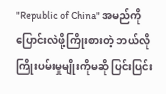"Republic of China" အမည်ကိုပြောင်းလဲဖို့ကြိုးစားတဲ့ ဘယ်လိုကြိုးပမ်းမှုမျိုးကိုမဆို ပြင်းပြင်း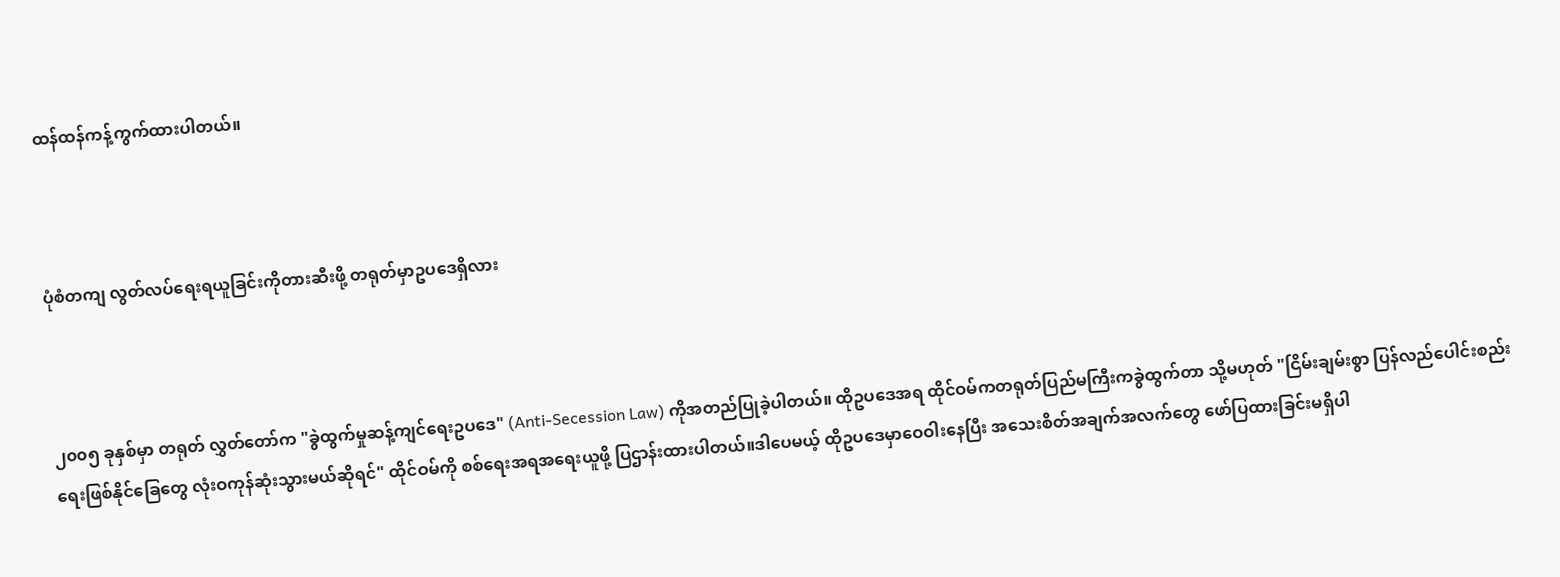ထန်ထန်ကန့်ကွက်ထားပါတယ်။



ပုံစံတကျ လွတ်လပ်ရေးရယူခြင်းကိုတားဆီးဖို့ တရုတ်မှာဥပဒေရှိလား



၂၀၀၅ ခုနှစ်မှာ တရုတ် လွှတ်တော်က "ခွဲထွက်မှုဆန့်ကျင်ရေးဥပဒေ" (Anti-Secession Law) ကိုအတည်ပြုခဲ့ပါတယ်။ ထိုဥပဒေအရ ထိုင်ဝမ်ကတရုတ်ပြည်မကြီးကခွဲထွက်တာ သို့မဟုတ် "ငြိမ်းချမ်းစွာ ပြန်လည်ပေါင်းစည်းရေးဖြစ်နိုင်ခြေတွေ လုံးဝကုန်ဆုံးသွားမယ်ဆိုရင်" ထိုင်ဝမ်ကို စစ်ရေးအရအရေးယူဖို့ ပြဌာန်းထားပါတယ်။ဒါပေမယ့် ထိုဥပဒေမှာဝေဝါးနေပြီး အသေးစိတ်အချက်အလက်တွေ ဖော်ပြထားခြင်းမရှိပါ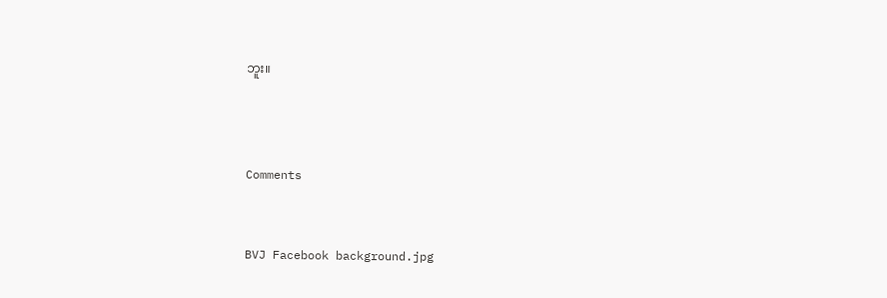ဘူး။



Comments


BVJ Facebook background.jpg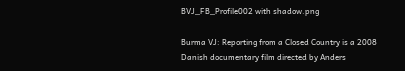BVJ_FB_Profile002 with shadow.png

Burma VJ: Reporting from a Closed Country is a 2008 Danish documentary film directed by Anders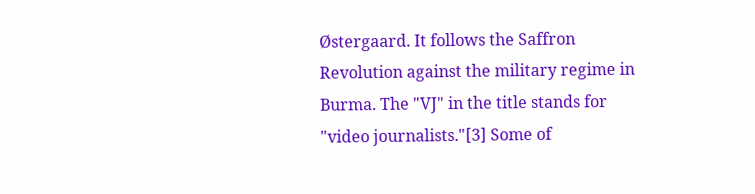Østergaard. It follows the Saffron Revolution against the military regime in Burma. The "VJ" in the title stands for "video journalists."[3] Some of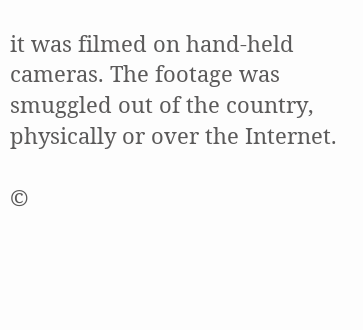it was filmed on hand-held cameras. The footage was smuggled out of the country, physically or over the Internet.

©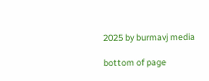2025 by burmavj media

bottom of page